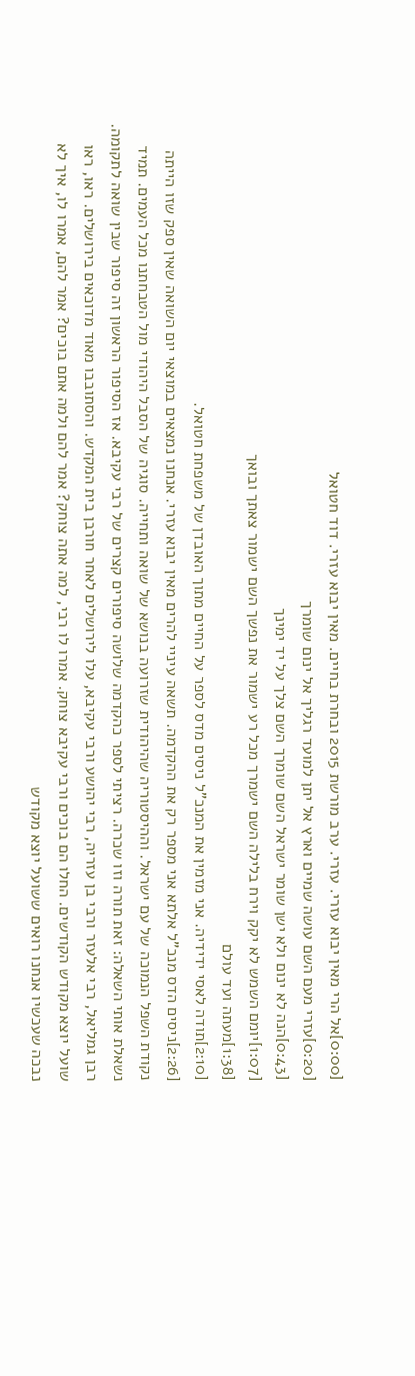[0:00]אל הרי מאין יבוא עזרי. עזרי. ערב מורשת 2015 ובחרת בחיים. מאין יבוא עזרי. דוד חטואל
[0:20]עזרי מעם השם עושה שמיים וארץ אל יתן למועד רגליך אל ינום שומרך
[0:43]הנה לא ינום ולא ישן שומר ישראל השם שומרך השם צלך על יד ימינך
[1:07]יומם השמש לא יקק וירח בלילה השם ישמרך מכל רע ישמור את נפשך השם ישמור צאתך ובואך
[1:38]מעתה ועד עולם
[2:10]תודה לאסי ידידיה. אני מזמין את המנכ"ל ניסים מדס לספר על החיים מתוך האובדן של משפחת חטואל.
[2:26]ניסים הדס מנכ"ל אלתא אני מספר רק את ההקדמה. תשאה עיניי להרים מאין יבוא עזרי. אנחנו נמצאים במוצאי יום השואה שאין ספק שזו הייתה נקודת השפל הנמוכה של עם ישראל. וההיסטוריה שהיהודית שזרועה בנושא של שואה ותחייה. סוגיה של הסבל היהודי מול הטבחתנו מכל העמים. תמיד נשאלת אותי השאלה: זאת תורה וזו שכרה. רציתי לספר כהקדמה שלושה סיפורים קצרים של רבי עקיבא. אז הסיפור הראשון זה סיפור שבין שואה לתקומה. רבן גמליאל, רבי אלעזר ורבי בן עזריה, רבי יהושע ורבי עקיבא, עלו לירושלים לאחר חורבן בית המקדש. והסתובבו מאוד מדוכאים בירושלים. ראו, ראו שועל יוצא מקודש הקודשים. החלו הם בוכים ורבי עקיבא צוחק. אמרו לו רבי, למה אתה צוחק? אמר להם ולמה אתם בוכים? אמר להם, אמרו לו, איך לא נבכה שעכשיו אנחנו רואים ששועל יוצא מקודש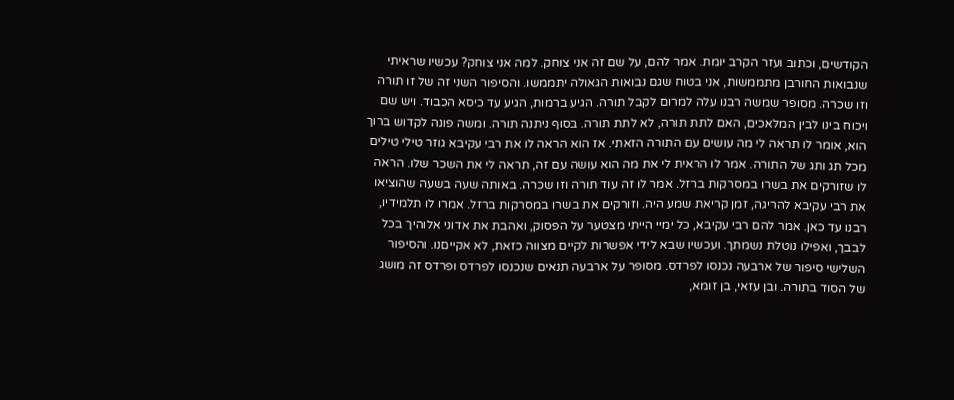הקודשים, וכתוב ועזר הקרב יומת. אמר להם, על שם זה אני צוחק. למה אני צוחק? עכשיו שראיתי שנבואות החורבן מתממשות, אני בטוח שגם נבואות הגאולה יתממשו. והסיפור השני זה של זו תורה וזו שכרה. מסופר שמשה רבנו עלה למרום לקבל תורה. הגיע ברמות, הגיע עד כיסא הכבוד. ויש שם ויכוח בינו לבין המלאכים, האם לתת תורה, לא לתת תורה. בסוף ניתנה תורה. ומשה פונה לקדוש ברוך הוא, אומר לו תראה לי מה עושים עם התורה הזאתי. אז הוא הראה לו את רבי עקיבא גוזר טילי טילים מכל תג ותג של התורה. אמר לו הראית לי את מה הוא עושה עם זה, תראה לי את השכר שלו. הראה לו שזורקים את בשרו במסרקות ברזל. אמר לו זה עוד תורה וזו שכרה. באותה שעה בשעה שהוציאו את רבי עקיבא להריגה, זמן קריאת שמע היה. וזורקים את בשרו במסרקות ברזל. אמרו לו תלמידיו, רבנו עד כאן. אמר להם רבי עקיבא, כל ימיי הייתי מצטער על הפסוק, ואהבת את אדוני אלוהיך בכל לבבך, ואפילו נוטלת נשמתך. ועכשיו שבא לידי אפשרות לקיים מצווה כזאת, לא אקייםנו. והסיפור השלישי סיפור של ארבעה נכנסו לפרדס. מסופר על ארבעה תנאים שנכנסו לפרדס ופרדס זה מושג של הסוד בתורה. ובן עזאי, בן זומא,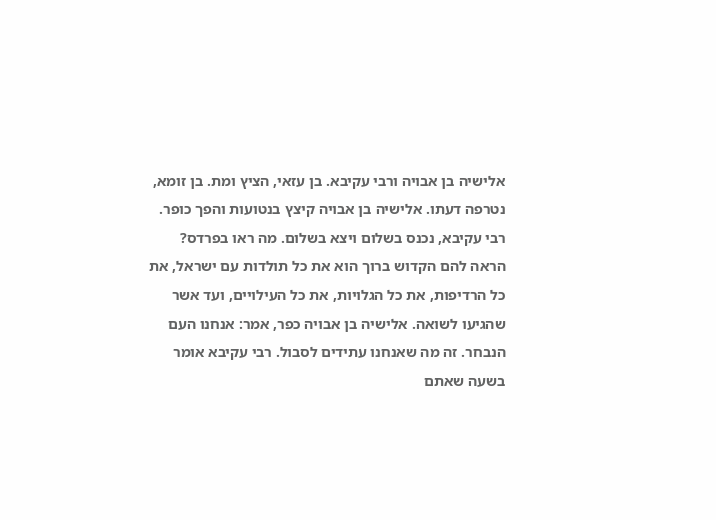אלישיה בן אבויה ורבי עקיבא. בן עזאי, הציץ ומת. בן זומא, נטרפה דעתו. אלישיה בן אבויה קיצץ בנטועות והפך כופר. רבי עקיבא, נכנס בשלום ויצא בשלום. מה ראו בפרדס? הראה להם הקדוש ברוך הוא את כל תולדות עם ישראל, את כל הרדיפות, את כל הגלויות, את כל העילויים, ועד אשר שהגיעו לשואה. אלישיה בן אבויה כפר, אמר: אנחנו העם הנבחר. זה מה שאנחנו עתידים לסבול. רבי עקיבא אומר בשעה שאתם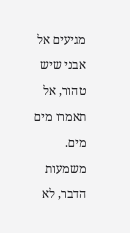מגיעים אל אבני שיש טהור, אל תאמרו מים מים. משמעות הדבר, לא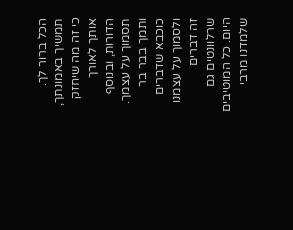הכל ברור לך. תמשיך באמונתך, כי זה מה שיחזק אותך לאורך הדורות, ובנוסף תסמוך על עצמך. ותמך בבר בר כוכבא שדברים ולסמוך על עצמנו זה דברים שרלוונטים גם היום. כל המוטיבים שלמדנו מרבי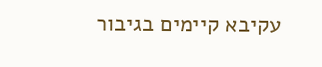עקיבא קיימים בגיבור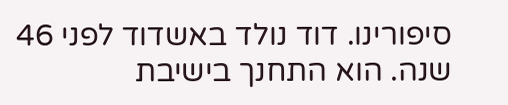סיפורינו. דוד נולד באשדוד לפני 46 שנה. הוא התחנך בישיבת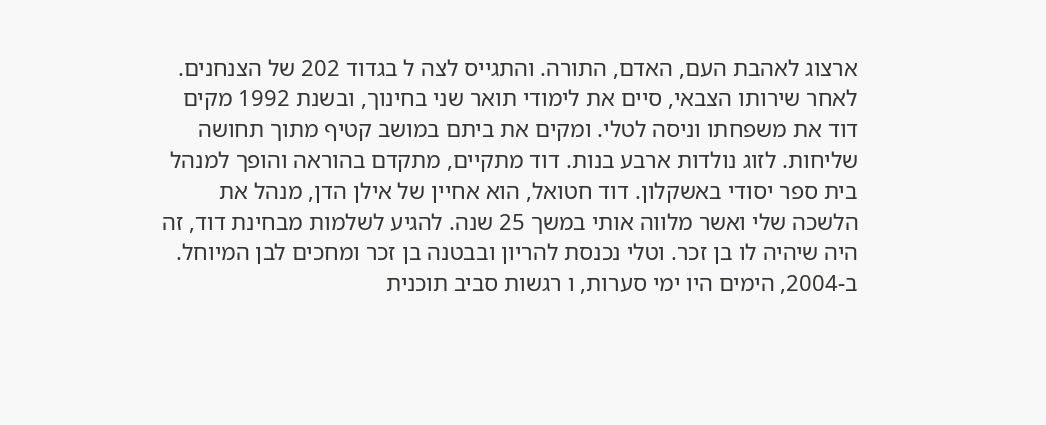ארצוג לאהבת העם, האדם, התורה. והתגייס לצה ל בגדוד 202 של הצנחנים. לאחר שירותו הצבאי, סיים את לימודי תואר שני בחינוך, ובשנת 1992 מקים דוד את משפחתו וניסה לטלי. ומקים את ביתם במושב קטיף מתוך תחושה שליחות. לזוג נולדות ארבע בנות. דוד מתקיים, מתקדם בהוראה והופך למנהל בית ספר יסודי באשקלון. דוד חטואל, הוא אחיין של אילן הדן, מנהל את הלשכה שלי ואשר מלווה אותי במשך 25 שנה. להגיע לשלמות מבחינת דוד, זה היה שיהיה לו בן זכר. וטלי נכנסת להריון ובבטנה בן זכר ומחכים לבן המיוחל. ב-2004, הימים היו ימי סערות, ו רגשות סביב תוכנית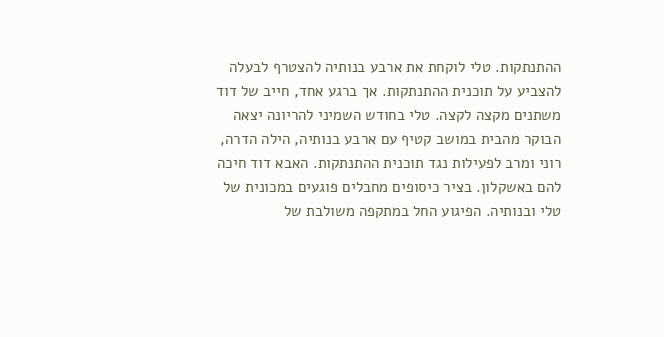ההתנתקות. טלי לוקחת את ארבע בנותיה להצטרף לבעלה להצביע על תוכנית ההתנתקות. אך ברגע אחד, חייב של דוד משתנים מקצה לקצה. טלי בחודש השמיני להריונה יצאה הבוקר מהבית במושב קטיף עם ארבע בנותיה, הילה הדרה, רוני ומרב לפעילות נגד תוכנית ההתנתקות. האבא דוד חיכה להם באשקלון. בציר כיסופים מחבלים פוגעים במכונית של טלי ובנותיה. הפיגוע החל במתקפה משולבת של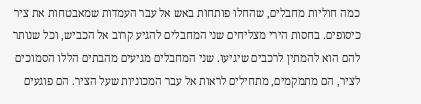כמה חוליות מחבלים, שהחלו פותחות באש אל עבר העמדות שמאבטחות את ציר כיסופים. בחסות הירי מצליחים שני המחבלים להגיע קרוב אל הכביש, וכל שנותר להם הוא להמתין לרכבים שיגיעו. שני המחבלים מגיעים מהבתים הללו הסמוכים לציר, הם מתמקמים, מתחילים לראות אל עבר המכוניות שעל הציר. הם פוגעים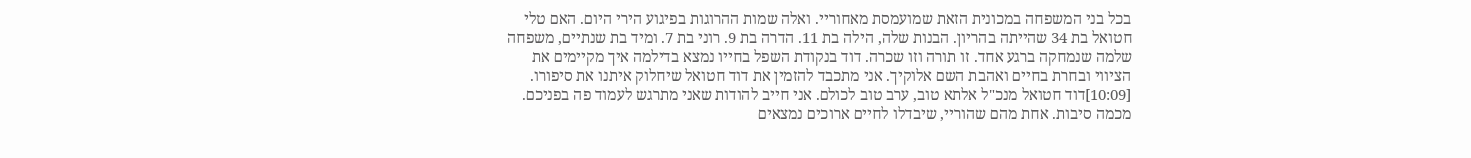בכל בני המשפחה במכונית הזאת שמועמסת מאחוריי. ואלה שמות ההרוגות בפיגוע הירי היום. האם טלי חטואל בת 34 שהייתה בהריון. הבנות שלה, הילה בת 11. הדרה בת 9. רוני בת 7. ומיד בת שנתיים, משפחה שלמה שנמחקה ברגע אחד. זו תורה וזו שכרה. דוד בנקודת השפל בחייו נמצא בדילמה איך מקיימים את הציווי ובחרת בחיים ואהבת השם אלוקיך. אני מתכבד להזמין את דוד חטואל שיחלוק איתנו את סיפורו.
[10:09]דוד חטואל מנכ"ל אלתא טוב, ערב טוב לכולם. אני חייב להודות שאני מתרגש לעמוד פה בפניכם. מכמה סיבות. אחת מהם שהוריי, שיבדלו לחיים ארוכים נמצאים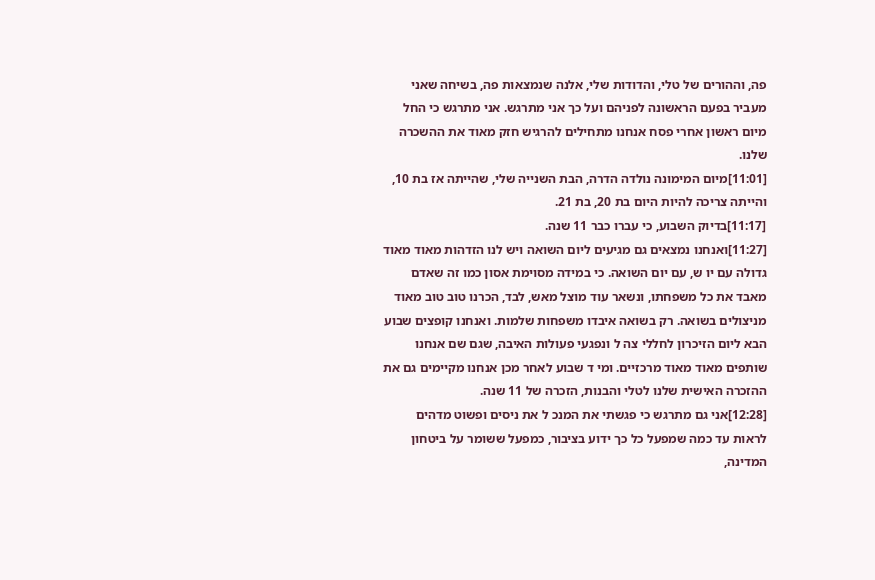פה, וההורים של טלי, והדודות שלי, אלנה שנמצאות פה, בשיחה שאני מעביר בפעם הראשונה לפניהם ועל כך אני מתרגש. אני מתרגש כי החל מיום ראשון אחרי פסח אנחנו מתחילים להרגיש חזק מאוד את ההשכרה שלנו.
[11:01]מיום המימונה נולדה הדרה, הבת השנייה שלי, שהייתה אז בת 10, והייתה צריכה להיות היום בת 20, בת 21.
[11:17]בדיוק השבוע, כי עברו כבר 11 שנה.
[11:27]ואנחנו נמצאים גם מגיעים ליום השואה ויש לנו הזדהות מאוד מאוד גדולה עם יו ש, עם יום השואה. כי במידה מסוימת אסון כמו זה שאדם מאבד את כל משפחתו, ונשאר עוד מוצל מאש, לבד, הכרנו טוב טוב מאוד מניצולים בשואה. רק בשואה איבדו משפחות שלמות. ואנחנו קופצים שבוע הבא ליום הזיכרון לחללי צה ל ונפגעי פעולות האיבה, שגם שם אנחנו שותפים מאוד מאוד מרכזיים. ומי ד שבוע לאחר מכן אנחנו מקיימים גם את ההזכרה האישית שלנו לטלי והבנות, הזכרה של 11 שנה.
[12:28]אני גם מתרגש כי פגשתי את המנכ ל את ניסים ופשוט מדהים לראות עד כמה שמפעל כל כך ידוע בציבור, כמפעל ששומר על ביטחון המדינה,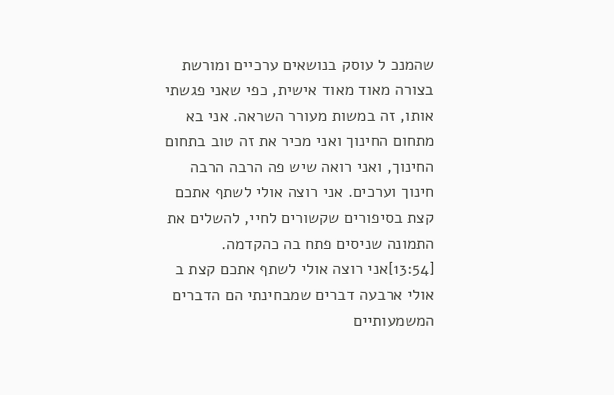שהמנכ ל עוסק בנושאים ערכיים ומורשת בצורה מאוד מאוד אישית, כפי שאני פגשתי אותו, זה במשות מעורר השראה. אני בא מתחום החינוך ואני מכיר את זה טוב בתחום החינוך, ואני רואה שיש פה הרבה הרבה חינוך וערכים. אני רוצה אולי לשתף אתכם קצת בסיפורים שקשורים לחיי, להשלים את התמונה שניסים פתח בה כהקדמה.
[13:54]אני רוצה אולי לשתף אתכם קצת ב אולי ארבעה דברים שמבחינתי הם הדברים המשמעותיים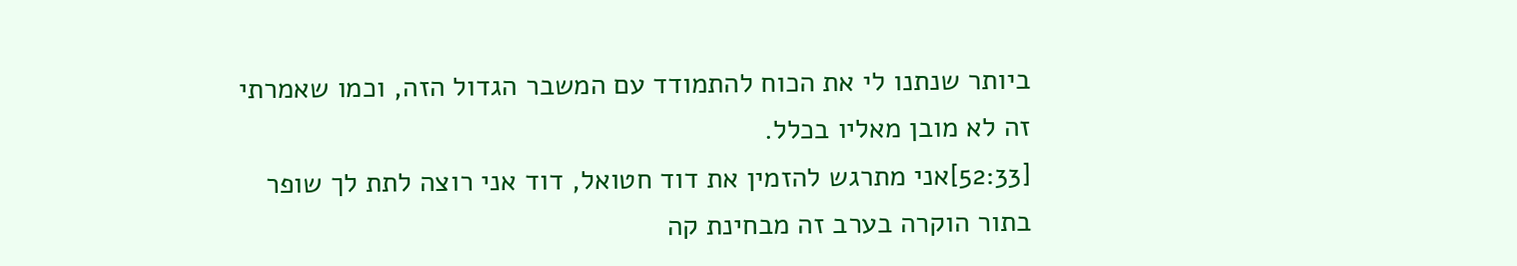ביותר שנתנו לי את הכוח להתמודד עם המשבר הגדול הזה, וכמו שאמרתי זה לא מובן מאליו בכלל.
[52:33]אני מתרגש להזמין את דוד חטואל, דוד אני רוצה לתת לך שופר בתור הוקרה בערב זה מבחינת קה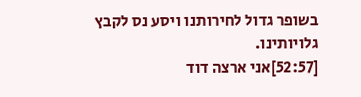בשופר גדול לחירותנו ויסע נס לקבץ גלויותינו.
[52:57]אני ארצה דוד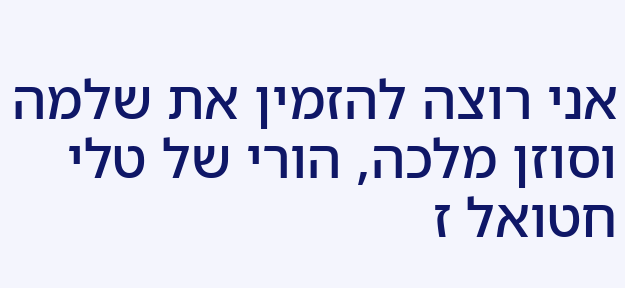אני רוצה להזמין את שלמה וסוזן מלכה, הורי של טלי חטואל ז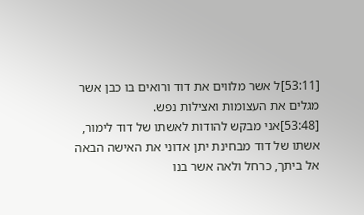[53:11]ל אשר מלווים את דוד ורואים בו כבן אשר מגלים את העצומות ואצילות נפש.
[53:48]אני מבקש להודות לאשתו של דוד לימור, אשתו של דוד מבחינת יתן אדוני את האישה הבאה אל ביתך, כרחל ולאה אשר בנו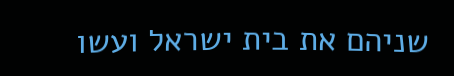שניהם את בית ישראל ועשו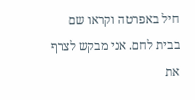חיל באפרטה וקראו שם בבית לחם. אני מבקש לצרף את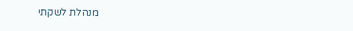מנהלת לשקתי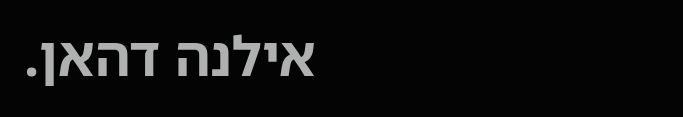אילנה דהאן.